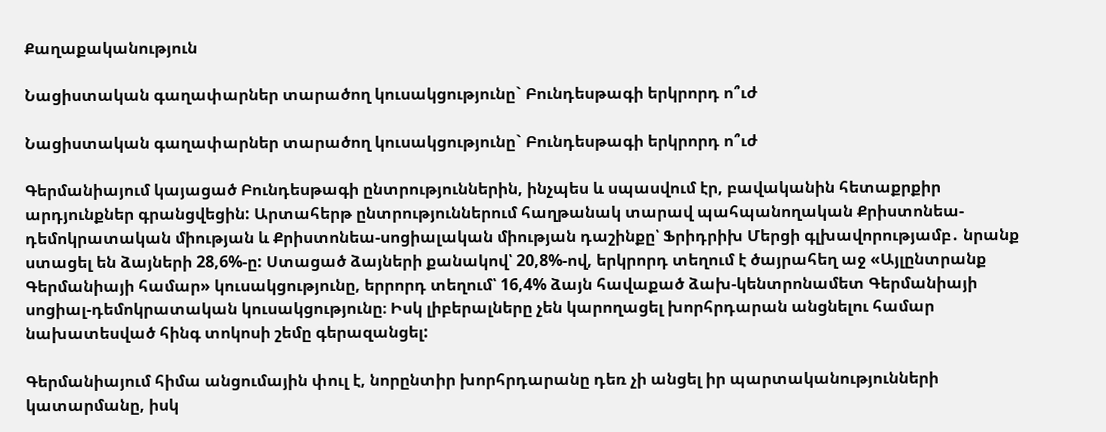Քաղաքականություն

Նացիստական գաղափարներ տարածող կուսակցությունը` Բունդեսթագի երկրորդ ո՞ւժ

Նացիստական գաղափարներ տարածող կուսակցությունը` Բունդեսթագի երկրորդ ո՞ւժ

Գերմանիայում կայացած Բունդեսթագի ընտրություններին, ինչպես և սպասվում էր, բավականին հետաքրքիր արդյունքներ գրանցվեցին: Արտահերթ ընտրություններում հաղթանակ տարավ պահպանողական Քրիստոնեա-դեմոկրատական միության և Քրիստոնեա-սոցիալական միության դաշինքը՝ Ֆրիդրիխ Մերցի գլխավորությամբ․ նրանք ստացել են ձայների 28,6%-ը: Ստացած ձայների քանակով՝ 20,8%-ով, երկրորդ տեղում է ծայրահեղ աջ «Այլընտրանք Գերմանիայի համար» կուսակցությունը, երրորդ տեղում՝ 16,4% ձայն հավաքած ձախ-կենտրոնամետ Գերմանիայի սոցիալ-դեմոկրատական կուսակցությունը։ Իսկ լիբերալները չեն կարողացել խորհրդարան անցնելու համար նախատեսված հինգ տոկոսի շեմը գերազանցել:

Գերմանիայում հիմա անցումային փուլ է, նորընտիր խորհրդարանը դեռ չի անցել իր պարտականությունների կատարմանը, իսկ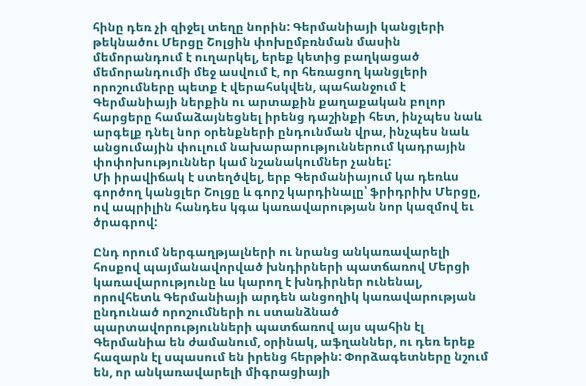հինը դեռ չի զիջել տեղը նորին: Գերմանիայի կանցլերի թեկնածու Մերցը Շոլցին փոխըմբռնման մասին մեմորանդում է ուղարկել, երեք կետից բաղկացած մեմորանդումի մեջ ասվում է, որ հեռացող կանցլերի որոշումները պետք է վերահսկվեն, պահանջում է Գերմանիայի ներքին ու արտաքին քաղաքական բոլոր հարցերը համաձայնեցնել իրենց դաշինքի հետ, ինչպես նաև արգելք դնել նոր օրենքների ընդունման վրա, ինչպես նաև անցումային փուլում նախարարություններում կադրային փոփոխություններ կամ նշանակումներ չանել:
Մի իրավիճակ է ստեղծվել, երբ Գերմանիայում կա դեռևս գործող կանցլեր Շոլցը և գորշ կարդինալը՝ ֆրիդրիխ Մերցը, ով ապրիլին հանդես կգա կառավարության նոր կազմով եւ ծրագրով:

Ընդ որում ներգաղթյալների ու նրանց անկառավարելի հոսքով պայմանավորված խնդիրների պատճառով Մերցի կառավարությունը ևս կարող է խնդիրներ ունենալ, որովհետև Գերմանիայի արդեն անցողիկ կառավարության ընդունած որոշումների ու ստանձնած պարտավորությունների պատճառով այս պահին էլ Գերմանիա են ժամանում, օրինակ, աֆղաններ, ու դեռ երեք հազարն էլ սպասում են իրենց հերթին: Փորձագետները նշում են, որ անկառավարելի միգրացիայի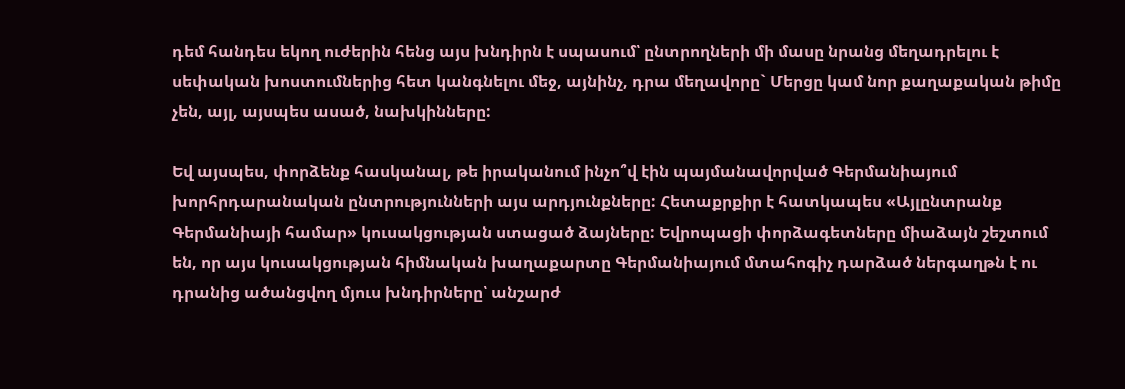դեմ հանդես եկող ուժերին հենց այս խնդիրն է սպասում՝ ընտրողների մի մասը նրանց մեղադրելու է սեփական խոստումներից հետ կանգնելու մեջ, այնինչ, դրա մեղավորը` Մերցը կամ նոր քաղաքական թիմը չեն, այլ, այսպես ասած, նախկինները:

Եվ այսպես, փորձենք հասկանալ, թե իրականում ինչո՞վ էին պայմանավորված Գերմանիայում խորհրդարանական ընտրությունների այս արդյունքները: Հետաքրքիր է հատկապես «Այլընտրանք Գերմանիայի համար» կուսակցության ստացած ձայները: Եվրոպացի փորձագետները միաձայն շեշտում են, որ այս կուսակցության հիմնական խաղաքարտը Գերմանիայում մտահոգիչ դարձած ներգաղթն է ու դրանից ածանցվող մյուս խնդիրները՝ անշարժ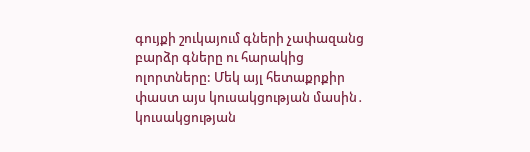գույքի շուկայում գների չափազանց բարձր գները ու հարակից ոլորտները: Մեկ այլ հետաքրքիր փաստ այս կուսակցության մասին․ կուսակցության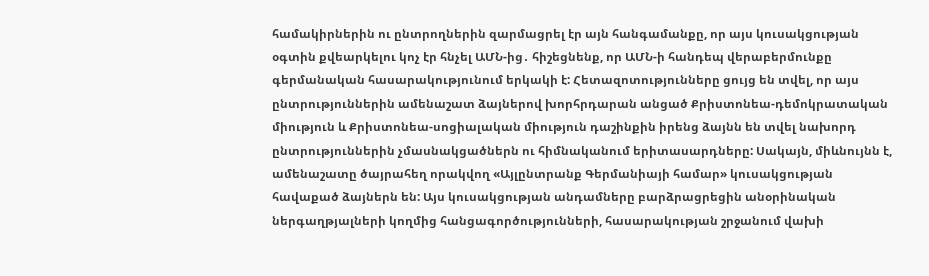համակիրներին ու ընտրողներին զարմացրել էր այն հանգամանքը, որ այս կուսակցության օգտին քվեարկելու կոչ էր հնչել ԱՄՆ-ից․ հիշեցնենք, որ ԱՄՆ-ի հանդեպ վերաբերմունքը գերմանական հասարակությունում երկակի է: Հետազոտությունները ցույց են տվել, որ այս ընտրություններին ամենաշատ ձայներով խորհրդարան անցած Քրիստոնեա-դեմոկրատական միություն և Քրիստոնեա-սոցիալական միություն դաշինքին իրենց ձայնն են տվել նախորդ ընտրություններին չմասնակցածներն ու հիմնականում երիտասարդները: Սակայն, միևնույնն է, ամենաշատը ծայրահեղ որակվող «Այլընտրանք Գերմանիայի համար» կուսակցության հավաքած ձայներն են: Այս կուսակցության անդամները բարձրացրեցին անօրինական ներգաղթյալների կողմից հանցագործությունների, հասարակության շրջանում վախի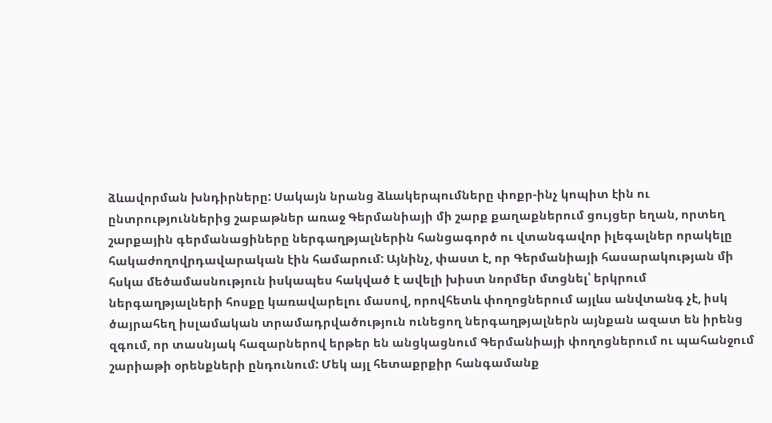ձևավորման խնդիրները: Սակայն նրանց ձևակերպումները փոքր-ինչ կոպիտ էին ու ընտրություններից շաբաթներ առաջ Գերմանիայի մի շարք քաղաքներում ցույցեր եղան, որտեղ շարքային գերմանացիները ներգաղթյալներին հանցագործ ու վտանգավոր իլեգալներ որակելը հակաժողովրդավարական էին համարում: Այնինչ, փաստ է, որ Գերմանիայի հասարակության մի հսկա մեծամասնություն իսկապես հակված է ավելի խիստ նորմեր մտցնել՝ երկրում ներգաղթյալների հոսքը կառավարելու մասով, որովհետև փողոցներում այլևս անվտանգ չէ, իսկ ծայրահեղ իսլամական տրամադրվածություն ունեցող ներգաղթյալներն այնքան ազատ են իրենց զգում, որ տասնյակ հազարներով երթեր են անցկացնում Գերմանիայի փողոցներում ու պահանջում շարիաթի օրենքների ընդունում: Մեկ այլ հետաքրքիր հանգամանք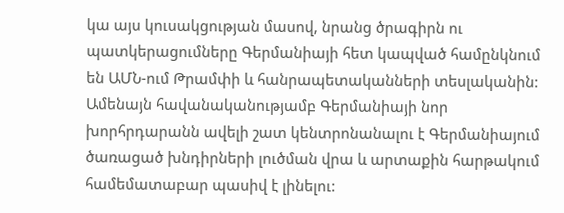կա այս կուսակցության մասով, նրանց ծրագիրն ու պատկերացումները Գերմանիայի հետ կապված համընկնում են ԱՄՆ-ում Թրամփի և հանրապետականների տեսլականին: Ամենայն հավանականությամբ Գերմանիայի նոր խորհրդարանն ավելի շատ կենտրոնանալու է Գերմանիայում ծառացած խնդիրների լուծման վրա և արտաքին հարթակում համեմատաբար պասիվ է լինելու: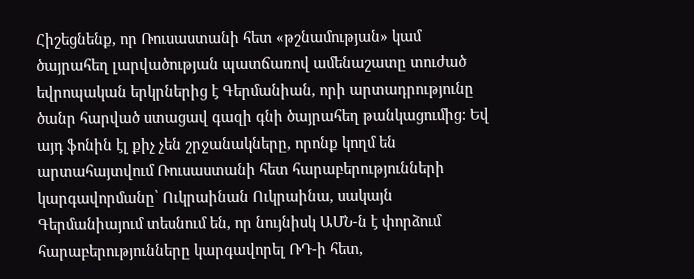Հիշեցնենք, որ Ռուսաստանի հետ «թշնամության» կամ ծայրահեղ լարվածության պատճառով ամենաշատը տուժած եվրոպական երկրներից է Գերմանիան, որի արտադրությունը ծանր հարված ստացավ գազի գնի ծայրահեղ թանկացումից: Եվ այդ ֆոնին էլ քիչ չեն շրջանակները, որոնք կողմ են արտահայտվում Ռուսաստանի հետ հարաբերությունների կարգավորմանը՝ Ուկրաինան Ուկրաինա, սակայն Գերմանիայում տեսնում են, որ նույնիսկ ԱՄՆ-ն է փորձում հարաբերությունները կարգավորել ՌԴ-ի հետ,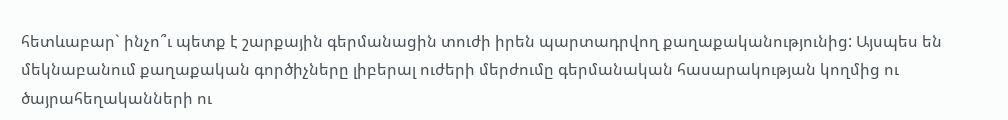հետևաբար` ինչո՞ւ պետք է շարքային գերմանացին տուժի իրեն պարտադրվող քաղաքականությունից: Այսպես են մեկնաբանում քաղաքական գործիչները լիբերալ ուժերի մերժումը գերմանական հասարակության կողմից ու ծայրահեղականների ու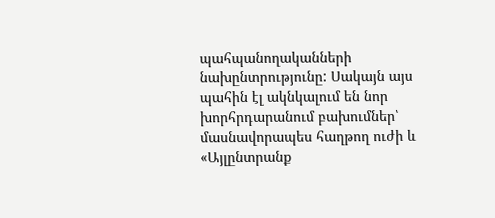պահպանողականների նախընտրությունը: Սակայն այս պահին էլ ակնկալում են նոր խորհրդարանում բախումներ՝ մասնավորապես հաղթող ուժի և «Այլընտրանք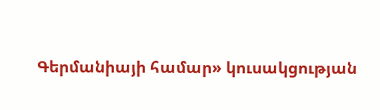Գերմանիայի համար» կուսակցության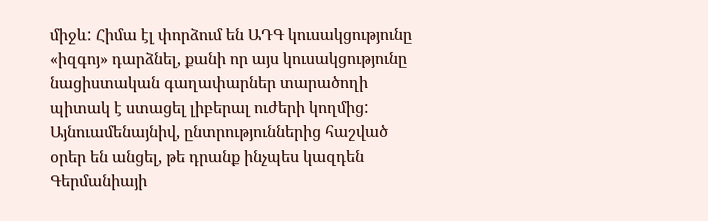միջև: Հիմա էլ փորձում են ԱԴԳ կուսակցությունը «իզգոյ» դարձնել, քանի որ այս կուսակցությունը նացիստական գաղափարներ տարածողի պիտակ է ստացել լիբերալ ուժերի կողմից: Այնուամենայնիվ, ընտրություններից հաշված օրեր են անցել, թե դրանք ինչպես կազդեն Գերմանիայի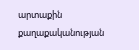արտաքին քաղաքականության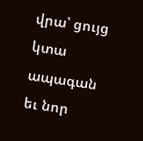վրա՝ ցույց կտա ապագան եւ նոր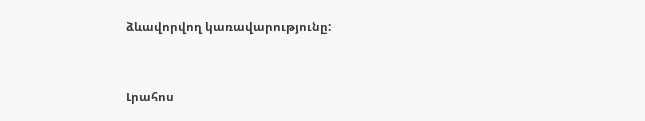ձևավորվող կառավարությունը:


Լրահոս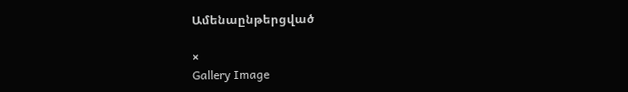Ամենաընթերցված

×
Gallery Image